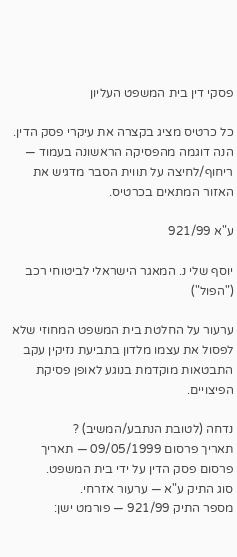פסקי דין בית המשפט העליון

כל כרטיס מציג בקצרה את עיקרי פסק הדין. הנה דוגמה מהפסיקה הראשונה בעמוד — ריחוף/לחיצה על תווית הסבר מדגיש את האזור המתאים בכרטיס.

ע"א 921/99

יוסף שלי נ. המאגר הישראלי לביטוחי רכב ("הפול")

ערעור על החלטת בית המשפט המחוזי שלא לפסול את עצמו מלדון בתביעת נזיקין עקב התבטאות מוקדמת בנוגע לאופן פסיקת הפיצויים.

נדחה (לטובת הנתבע/המשיב) ?
תאריך פרסום 09/05/1999 — תאריך פרסום פסק הדין על ידי בית המשפט.
סוג התיק ע"א — ערעור אזרחי.
מספר התיק 921/99 — פורמט ישן: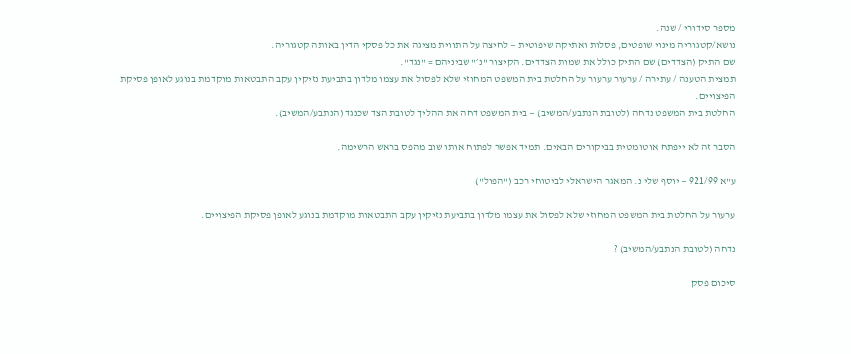מספר סידורי / שנה.
נושא/קטגוריה מינוי שופטים, פסלות ואתיקה שיפוטית — לחיצה על התווית מציגה את כל פסקי הדין באותה קטגוריה.
שם התיק (הצדדים) שם התיק כולל את שמות הצדדים. הקיצור "נ׳" שביניהם = "נגד".
תמצית הטענה / עתירה / ערעור ערעור על החלטת בית המשפט המחוזי שלא לפסול את עצמו מלדון בתביעת נזיקין עקב התבטאות מוקדמת בנוגע לאופן פסיקת הפיצויים.
החלטת בית המשפט נדחה (לטובת הנתבע/המשיב) — בית המשפט דחה את ההליך לטובת הצד שכנגד (הנתבע/המשיב).

הסבר זה לא ייפתח אוטומטית בביקורים הבאים. תמיד אפשר לפתוח אותו שוב מהפס בראש הרשימה.

ע"א 921/99 — יוסף שלי נ. המאגר הישראלי לביטוחי רכב ("הפול")

ערעור על החלטת בית המשפט המחוזי שלא לפסול את עצמו מלדון בתביעת נזיקין עקב התבטאות מוקדמת בנוגע לאופן פסיקת הפיצויים.

נדחה (לטובת הנתבע/המשיב) ?

סיכום פסק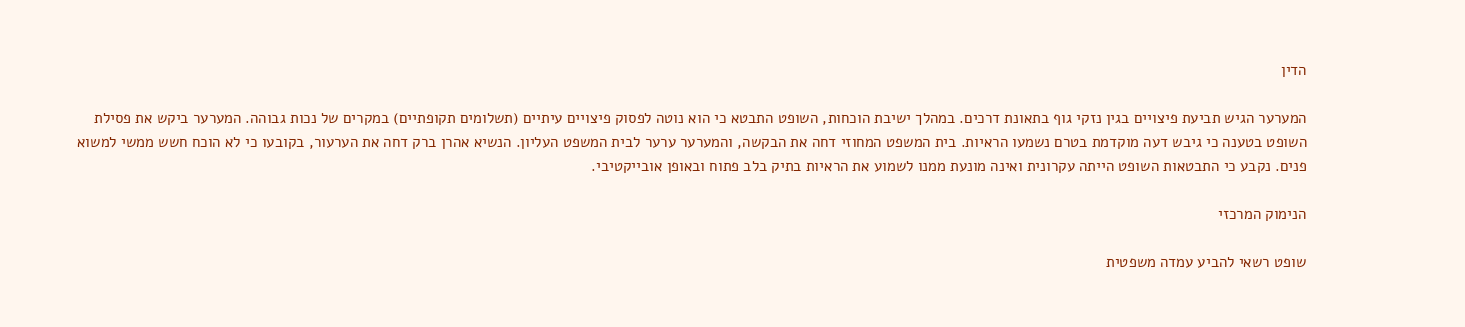הדין

המערער הגיש תביעת פיצויים בגין נזקי גוף בתאונת דרכים. במהלך ישיבת הוכחות, השופט התבטא כי הוא נוטה לפסוק פיצויים עיתיים (תשלומים תקופתיים) במקרים של נכות גבוהה. המערער ביקש את פסילת השופט בטענה כי גיבש דעה מוקדמת בטרם נשמעו הראיות. בית המשפט המחוזי דחה את הבקשה, והמערער ערער לבית המשפט העליון. הנשיא אהרן ברק דחה את הערעור, בקובעו כי לא הוכח חשש ממשי למשוא פנים. נקבע כי התבטאות השופט הייתה עקרונית ואינה מונעת ממנו לשמוע את הראיות בתיק בלב פתוח ובאופן אובייקטיבי.

הנימוק המרכזי

שופט רשאי להביע עמדה משפטית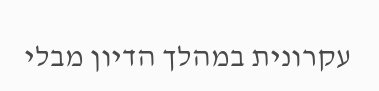עקרונית במהלך הדיון מבלי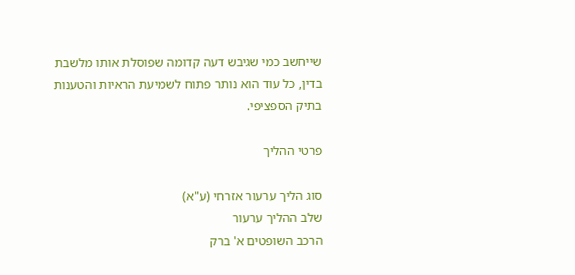שייחשב כמי שגיבש דעה קדומה שפוסלת אותו מלשבת בדין, כל עוד הוא נותר פתוח לשמיעת הראיות והטענות בתיק הספציפי.

פרטי ההליך

סוג הליך ערעור אזרחי (ע"א)
שלב ההליך ערעור
הרכב השופטים א' ברק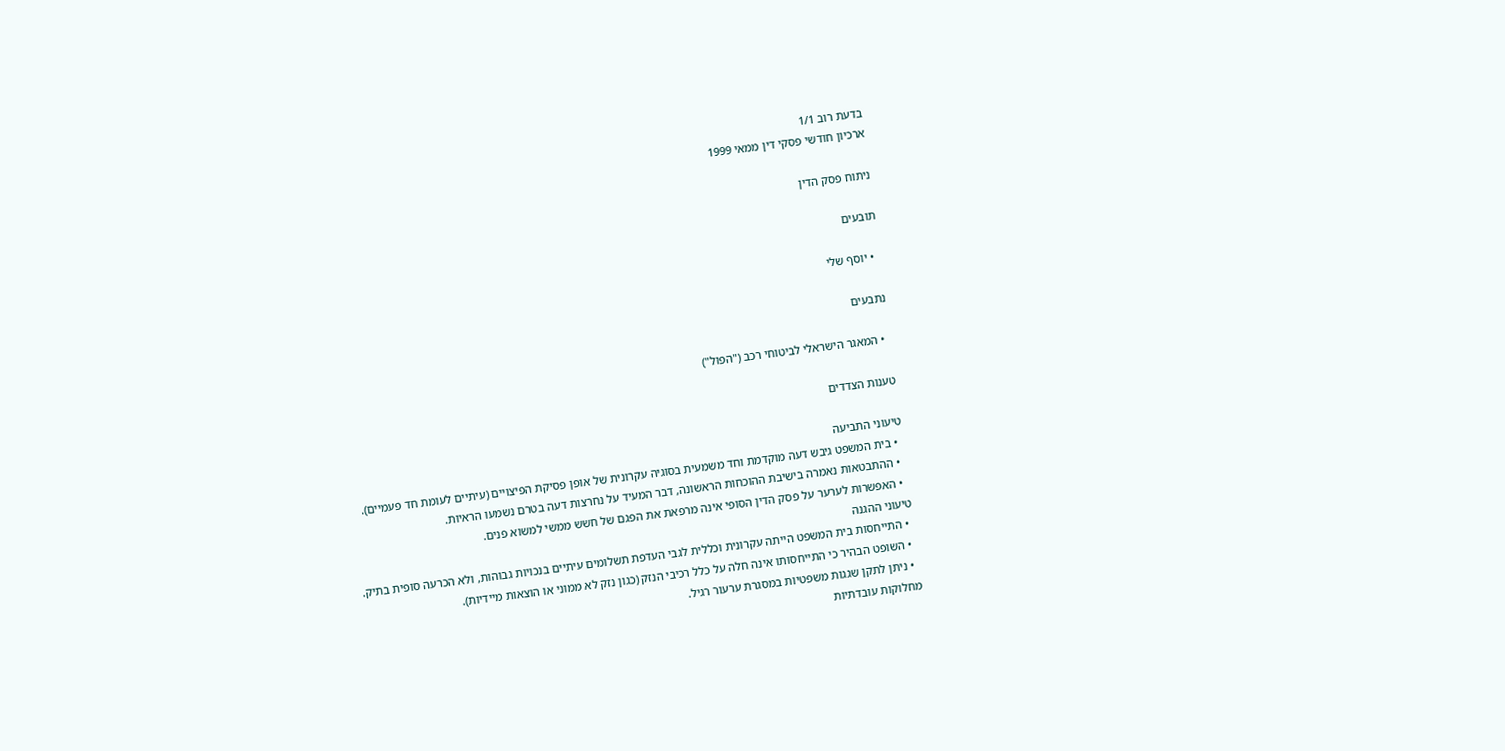בדעת רוב 1/1
ארכיון חודשי פסקי דין ממאי 1999

ניתוח פסק הדין

תובעים

  • יוסף שלי

נתבעים

  • המאגר הישראלי לביטוחי רכב ("הפול")

טענות הצדדים

טיעוני התביעה
  • בית המשפט גיבש דעה מוקדמת וחד משמעית בסוגיה עקרונית של אופן פסיקת הפיצויים (עיתיים לעומת חד פעמיים).
  • ההתבטאות נאמרה בישיבת ההוכחות הראשונה, דבר המעיד על נחרצות דעה בטרם נשמעו הראיות.
  • האפשרות לערער על פסק הדין הסופי אינה מרפאת את הפגם של חשש ממשי למשוא פנים.
טיעוני ההגנה
  • התייחסות בית המשפט הייתה עקרונית וכללית לגבי העדפת תשלומים עיתיים בנכויות גבוהות, ולא הכרעה סופית בתיק.
  • השופט הבהיר כי התייחסותו אינה חלה על כלל רכיבי הנזק (כגון נזק לא ממוני או הוצאות מיידיות).
  • ניתן לתקן שגגות משפטיות במסגרת ערעור רגיל.
מחלוקות עובדתיות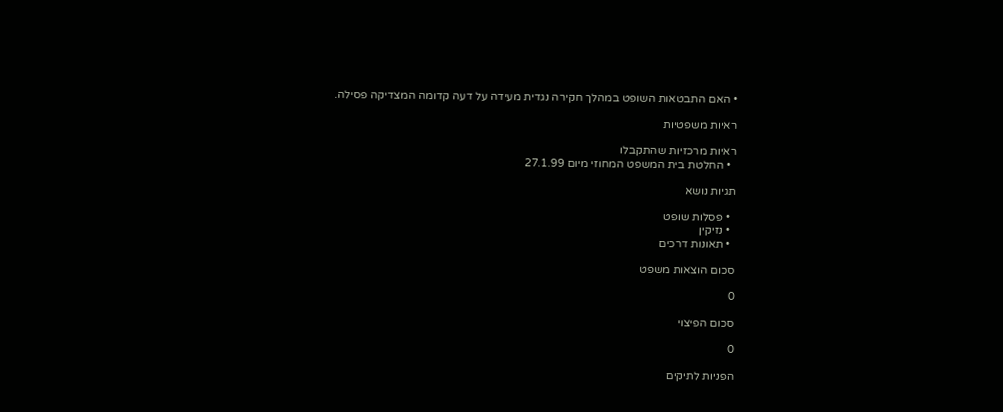• האם התבטאות השופט במהלך חקירה נגדית מעידה על דעה קדומה המצדיקה פסילה.

ראיות משפטיות

ראיות מרכזיות שהתקבלו
  • החלטת בית המשפט המחוזי מיום 27.1.99

תגיות נושא

  • פסלות שופט
  • נזיקין
  • תאונות דרכים

סכום הוצאות משפט

0

סכום הפיצוי

0

הפניות לתיקים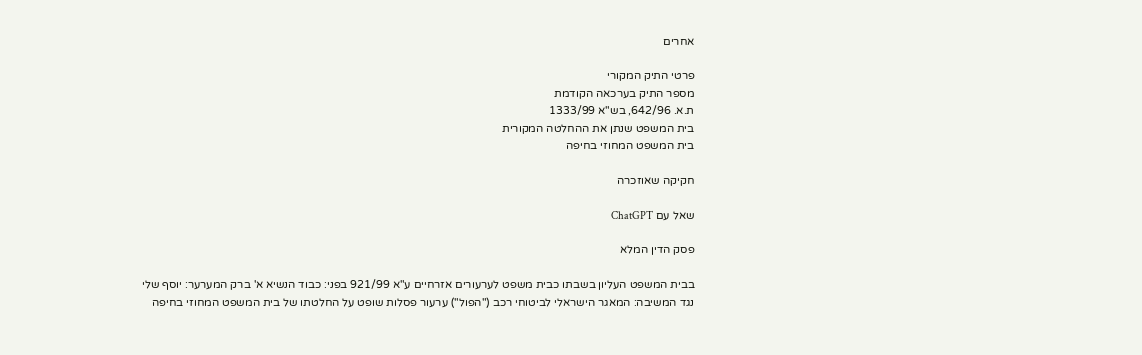אחרים

פרטי התיק המקורי
מספר התיק בערכאה הקודמת
ת.א. 642/96, בש"א 1333/99
בית המשפט שנתן את ההחלטה המקורית
בית המשפט המחוזי בחיפה

חקיקה שאוזכרה

שאל עם ChatGPT

פסק הדין המלא

בבית המשפט העליון בשבתו כבית משפט לערעורים אזרחיים ע"א 921/99 בפני: כבוד הנשיא א' ברק המערער: יוסף שלי נגד המשיבה: המאגר הישראלי לביטוחי רכב ("הפול") ערעור פסלות שופט על החלטתו של בית המשפט המחוזי בחיפה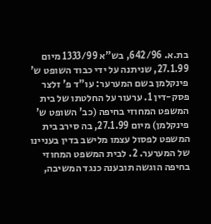בת.א. 642/96, בש"א 1333/99 מיום 27.1.99, שניתנה על ידי כבוד השופט ש' פינקלמן בשם המערער: עו"ד פ' זלצר פסק-דין 1. ערעור על החלטתו של בית המשפט המחוזי בחיפה (כב' השופט ש' פינקלמן) מיום 27.1.99, בה סירב בית המשפט לפסול עצמו מלישב בדין בעניינו של המערער. 2. לבית המשפט המחוזי בחיפה הוגשה תובענה כנגד המשיבה,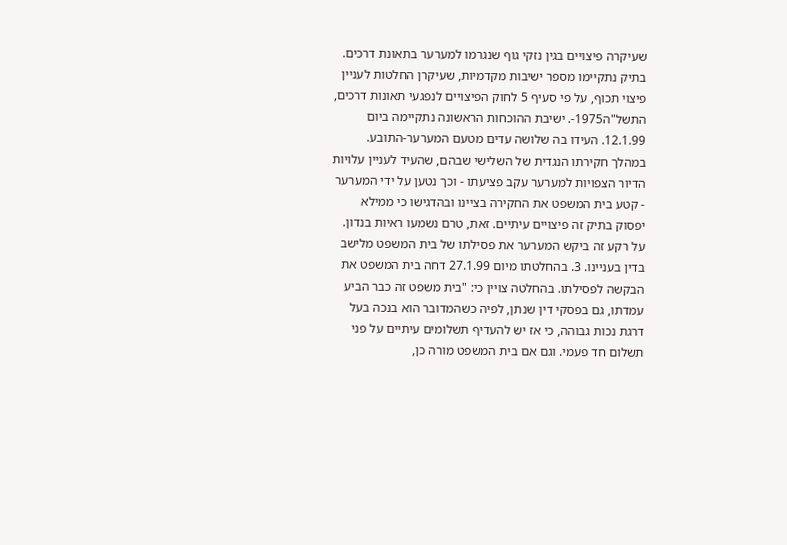שעיקרה פיצויים בגין נזקי גוף שנגרמו למערער בתאונת דרכים. בתיק נתקיימו מספר ישיבות מקדמיות, שעיקרן החלטות לעניין פיצוי תכוף, על פי סעיף 5 לחוק הפיצויים לנפגעי תאונות דרכים, התשל"ה1975-. ישיבת ההוכחות הראשונה נתקיימה ביום 12.1.99. העידו בה שלושה עדים מטעם המערער-התובע. במהלך חקירתו הנגדית של השלישי שבהם, שהעיד לעניין עלויות הדיור הצפויות למערער עקב פציעתו - וכך נטען על ידי המערער - קטע בית המשפט את החקירה בציינו ובהדגישו כי ממילא יפסוק בתיק זה פיצויים עיתיים. זאת, טרם נשמעו ראיות בנדון. על רקע זה ביקש המערער את פסילתו של בית המשפט מלישב בדין בעניינו. 3. בהחלטתו מיום 27.1.99 דחה בית המשפט את הבקשה לפסילתו. בהחלטה צויין כי: "בית משפט זה כבר הביע עמדתו, גם בפסקי דין שנתן, לפיה כשהמדובר הוא בנכה בעל דרגת נכות גבוהה, כי אז יש להעדיף תשלומים עיתיים על פני תשלום חד פעמי. וגם אם בית המשפט מורה כן,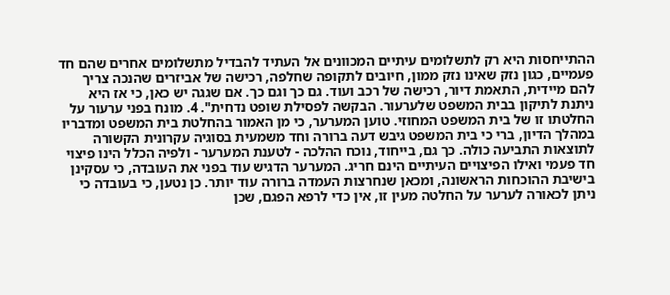ההתייחסות היא רק לתשלומים עיתיים המכוונים אל העתיד להבדיל מתשלומים אחרים שהם חד פעמיים, כגון נזק שאינו נזק ממון, חיובים לתקופה שחלפה, רכישה של אביזרים שהנכה צריך להם מיידית, התאמת דיור, רכישה של רכב ועוד. גם כך וגם כך. אם שגגה יש כאן, כי אז היא ניתנת לתיקון בבית המשפט שלערעור. הבקשה לפסילת שופט נדחית". 4. מונח בפני ערעור על החלטתו זו של בית המשפט המחוזי. טוען המערער, כי מן האמור בהחלטת בית המשפט ומדבריו במהלך הדיון, ברי כי בית המשפט גיבש דעה ברורה וחד משמעית בסוגיה עקרונית הקשורה לתוצאות התביעה כולה. כך גם, בייחוד, נוכח ההלכה - לטענת המערער - ולפיה הכלל הינו פיצוי חד פעמי ואילו הפיצויים העיתיים הינם חריג. המערער הדגיש עוד בפני את העובדה, כי עסקינן בישיבת ההוכחות הראשונה, ומכאן שנחרצות העמדה ברורה עוד יותר. כן נטען, כי בעובדה כי ניתן לכאורה לערער על החלטה מעין זו, אין כדי לרפא הפגם, שכן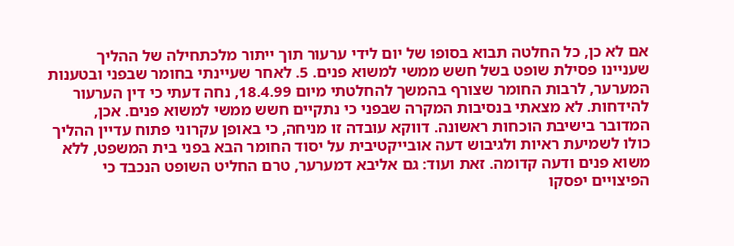אם לא כן, כל החלטה תבוא בסופו של יום לידי ערעור תוך ייתור מלכתחילה של ההליך שעניינו פסילת שופט בשל חשש ממשי למשוא פנים. 5. לאחר שעיינתי בחומר שבפני ובטענות המערער, לרבות החומר שצורף בהמשך להחלטתי מיום 18.4.99, נחה דעתי כי דין הערעור להידחות. לא מצאתי בנסיבות המקרה שבפני כי נתקיים חשש ממשי למשוא פנים. אכן, המדובר בישיבת הוכחות ראשונה. דווקא עובדה זו מניחה, כי באופן עקרוני פתוח עדיין ההליך כולו לשמיעת ראיות ולגיבוש דעה אובייקטיבית על יסוד החומר הבא בפני בית המשפט, ללא משוא פנים ודעה קדומה. זאת ועוד: גם אליבא דמערער, טרם החליט השופט הנכבד כי הפיצויים יפסקו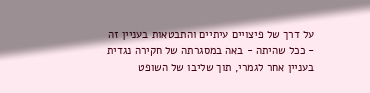על דרך של פיצויים עיתיים והתבטאות בעניין זה - ככל שהיתה - באה במסגרתה של חקירה נגדית בעניין אחר לגמרי, תוך שליבו של השופט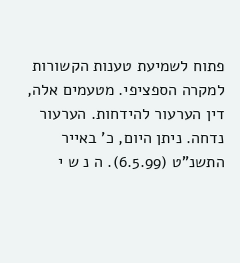פתוח לשמיעת טענות הקשורות למקרה הספציפי. מטעמים אלה, דין הערעור להידחות. הערעור נדחה. ניתן היום, כ' באייר התשנ"ט (6.5.99). ה נ ש י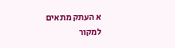א העתק מתאים למקור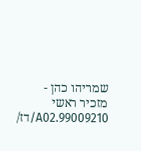שמריהו כהן - מזכיר ראשי 99009210.A02/דז/